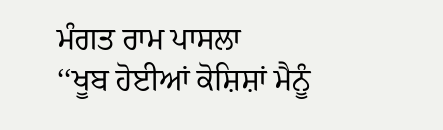ਮੰਗਤ ਰਾਮ ਪਾਸਲਾ
‘‘ਖੂਬ ਹੋਈਆਂ ਕੋਸ਼ਿਸ਼ਾਂ ਮੈਨੂੰ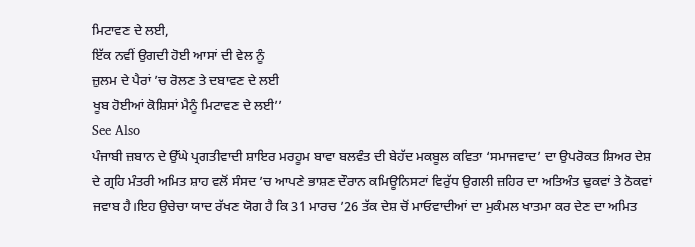ਮਿਟਾਵਣ ਦੇ ਲਈ,
ਇੱਕ ਨਵੀਂ ਉਗਦੀ ਹੋਈ ਆਸਾਂ ਦੀ ਵੇਲ ਨੂੰ
ਜ਼ੁਲਮ ਦੇ ਪੈਰਾਂ ’ਚ ਰੋਲਣ ਤੇ ਦਬਾਵਣ ਦੇ ਲਈ
ਖੂਬ ਹੋਈਆਂ ਕੋਸ਼ਿਸਾਂ ਮੈਨੂੰ ਮਿਟਾਵਣ ਦੇ ਲਈ’’
See Also
ਪੰਜਾਬੀ ਜ਼ਬਾਨ ਦੇ ਉੱਘੇ ਪ੍ਰਗਤੀਵਾਦੀ ਸ਼ਾਇਰ ਮਰਹੂਮ ਬਾਵਾ ਬਲਵੰਤ ਦੀ ਬੇਹੱਦ ਮਕਬੂਲ ਕਵਿਤਾ ‘ਸਮਾਜਵਾਦ’ ਦਾ ਉਪਰੋਕਤ ਸ਼ਿਅਰ ਦੇਸ਼ ਦੇ ਗ੍ਰਹਿ ਮੰਤਰੀ ਅਮਿਤ ਸ਼ਾਹ ਵਲੋਂ ਸੰਸਦ ’ਚ ਆਪਣੇ ਭਾਸ਼ਣ ਦੌਰਾਨ ਕਮਿਊਨਿਸਟਾਂ ਵਿਰੁੱਧ ਉਗਲੀ ਜ਼ਹਿਰ ਦਾ ਅਤਿਅੰਤ ਢੁਕਵਾਂ ਤੇ ਠੋਕਵਾਂ ਜਵਾਬ ਹੈ।ਇਹ ਉਚੇਚਾ ਯਾਦ ਰੱਖਣ ਯੋਗ ਹੈ ਕਿ 31 ਮਾਰਚ ’26 ਤੱਕ ਦੇਸ਼ ਚੋਂ ਮਾਓਵਾਦੀਆਂ ਦਾ ਮੁਕੰਮਲ ਖਾਤਮਾ ਕਰ ਦੇਣ ਦਾ ਅਮਿਤ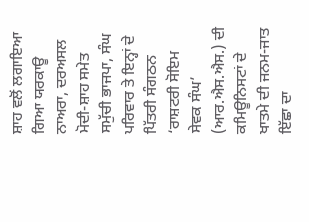ਸ਼ਾਹ ਵਲੋਂ ਲਗਾਇਆ ਗਿਆ ਯਰਕਾਊ ਨਾਅਰਾ, ਦਰਅਸਲ ਮੋਦੀ-ਸ਼ਾਹ ਸਮੇਤ ਸਮੁੱਚੀ ਭਾਜਪਾ, ਸੰਘ ਪਰਿਵਾਰ ਤੇ ਇਨ੍ਹਾਂ ਦੇ ਪਿੱਤਰੀ ਸੰਗਠਨ ‘ਰਾਸ਼ਟਰੀ ਸੋਇਮ ਸੇਵਕ ਸੰਘ’ (ਆਰ.ਐਸ.ਐਸ.) ਦੀ ਕਮਿਊਨਿਸਟਾਂ ਦੇ ਖਾਤਮੇ ਦੀ ਜਨਮ-ਜਾਤ ਇੱਛਾ ਦਾ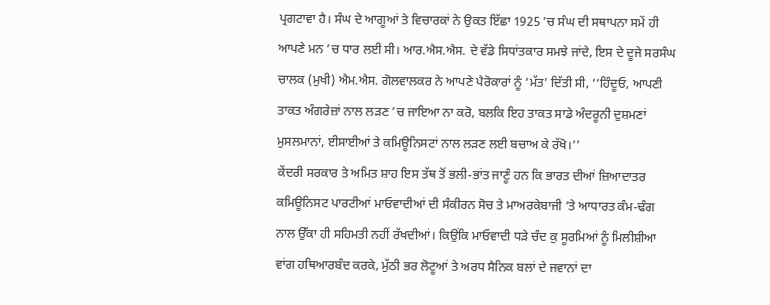ਪ੍ਰਗਟਾਵਾ ਹੈ। ਸੰਘ ਦੇ ਆਗੂਆਂ ਤੇ ਵਿਚਾਰਕਾਂ ਨੇ ਉਕਤ ਇੱਛਾ 1925 ’ਚ ਸੰਘ ਦੀ ਸਥਾਪਨਾ ਸਮੇਂ ਹੀ ਆਪਣੇ ਮਨ ’ਚ ਧਾਰ ਲਈ ਸੀ। ਆਰ.ਐਸ.ਐਸ. ਦੇ ਵੱਡੇ ਸਿਧਾਂਤਕਾਰ ਸਮਝੇ ਜਾਂਦੇ, ਇਸ ਦੇ ਦੂਜੇ ਸਰਸੰਘ ਚਾਲਕ (ਮੁਖੀ) ਐਮ.ਐਸ. ਗੋਲਵਾਲਕਰ ਨੇ ਆਪਣੇ ਪੈਰੋਕਾਰਾਂ ਨੂੰ ‘ਮੱਤ’ ਦਿੱਤੀ ਸੀ, ‘‘ਹਿੰਦੂਓ, ਆਪਣੀ ਤਾਕਤ ਅੰਗਰੇਜ਼ਾਂ ਨਾਲ ਲੜਣ ’ਚ ਜਾਇਆ ਨਾ ਕਰੋ, ਬਲਕਿ ਇਹ ਤਾਕਤ ਸਾਡੇ ਅੰਦਰੂਨੀ ਦੁਸ਼ਮਣਾਂ ਮੁਸਲਮਾਨਾਂ, ਈਸਾਈਆਂ ਤੇ ਕਮਿਊਨਿਸਟਾਂ ਨਾਲ ਲੜਣ ਲਈ ਬਚਾਅ ਕੇ ਰੱਖੋ।’’
ਕੇਂਦਰੀ ਸਰਕਾਰ ਤੇ ਅਮਿਤ ਸ਼ਾਹ ਇਸ ਤੱਥ ਤੋਂ ਭਲੀ-ਭਾਂਤ ਜਾਣੂੰ ਹਨ ਕਿ ਭਾਰਤ ਦੀਆਂ ਜ਼ਿਆਦਾਤਰ ਕਮਿਊਨਿਸਟ ਪਾਰਟੀਆਂ ਮਾਓਵਾਦੀਆਂ ਦੀ ਸੰਕੀਰਨ ਸੋਚ ਤੇ ਮਾਅਰਕੇਬਾਜੀ ’ਤੇ ਆਧਾਰਤ ਕੰਮ-ਢੰਗ ਨਾਲ ਉੱਕਾ ਹੀ ਸਹਿਮਤੀ ਨਹੀਂ ਰੱਖਦੀਆਂ। ਕਿਉਂਕਿ ਮਾਓਵਾਦੀ ਧੜੇ ਚੰਦ ਕੁ ਸੂਰਮਿਆਂ ਨੂੰ ਮਿਲੀਸ਼ੀਆ ਵਾਂਗ ਹਥਿਆਰਬੰਦ ਕਰਕੇ, ਮੁੱਠੀ ਭਰ ਲੋਟੂਆਂ ਤੇ ਅਰਧ ਸੈਨਿਕ ਬਲਾਂ ਦੇ ਜਵਾਨਾਂ ਦਾ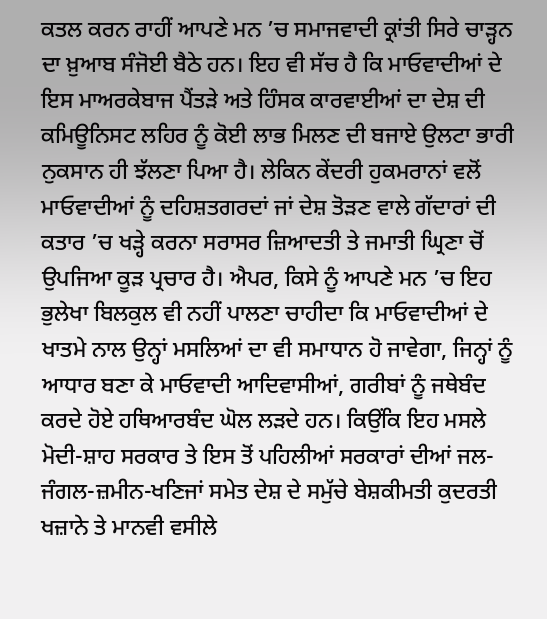ਕਤਲ ਕਰਨ ਰਾਹੀਂ ਆਪਣੇ ਮਨ ’ਚ ਸਮਾਜਵਾਦੀ ਕ੍ਰਾਂਤੀ ਸਿਰੇ ਚਾੜ੍ਹਨ ਦਾ ਖ਼ੁਆਬ ਸੰਜੋਈ ਬੈਠੇ ਹਨ। ਇਹ ਵੀ ਸੱਚ ਹੈ ਕਿ ਮਾਓਵਾਦੀਆਂ ਦੇ ਇਸ ਮਾਅਰਕੇਬਾਜ ਪੈਂਤੜੇ ਅਤੇ ਹਿੰਸਕ ਕਾਰਵਾਈਆਂ ਦਾ ਦੇਸ਼ ਦੀ ਕਮਿਊਨਿਸਟ ਲਹਿਰ ਨੂੰ ਕੋਈ ਲਾਭ ਮਿਲਣ ਦੀ ਬਜਾਏ ਉਲਟਾ ਭਾਰੀ ਨੁਕਸਾਨ ਹੀ ਝੱਲਣਾ ਪਿਆ ਹੈ। ਲੇਕਿਨ ਕੇਂਦਰੀ ਹੁਕਮਰਾਨਾਂ ਵਲੋਂ ਮਾਓਵਾਦੀਆਂ ਨੂੰ ਦਹਿਸ਼ਤਗਰਦਾਂ ਜਾਂ ਦੇਸ਼ ਤੋੜਣ ਵਾਲੇ ਗੱਦਾਰਾਂ ਦੀ ਕਤਾਰ ’ਚ ਖੜ੍ਹੇ ਕਰਨਾ ਸਰਾਸਰ ਜ਼ਿਆਦਤੀ ਤੇ ਜਮਾਤੀ ਘ੍ਰਿਣਾ ਚੋਂ ਉਪਜਿਆ ਕੂੜ ਪ੍ਰਚਾਰ ਹੈ। ਐਪਰ, ਕਿਸੇ ਨੂੰ ਆਪਣੇ ਮਨ ’ਚ ਇਹ ਭੁਲੇਖਾ ਬਿਲਕੁਲ ਵੀ ਨਹੀਂ ਪਾਲਣਾ ਚਾਹੀਦਾ ਕਿ ਮਾਓਵਾਦੀਆਂ ਦੇ ਖਾਤਮੇ ਨਾਲ ਉਨ੍ਹਾਂ ਮਸਲਿਆਂ ਦਾ ਵੀ ਸਮਾਧਾਨ ਹੋ ਜਾਵੇਗਾ, ਜਿਨ੍ਹਾਂ ਨੂੰ ਆਧਾਰ ਬਣਾ ਕੇ ਮਾਓਵਾਦੀ ਆਦਿਵਾਸੀਆਂ, ਗਰੀਬਾਂ ਨੂੰ ਜਥੇਬੰਦ ਕਰਦੇ ਹੋਏ ਹਥਿਆਰਬੰਦ ਘੋਲ ਲੜਦੇ ਹਨ। ਕਿਉਂਕਿ ਇਹ ਮਸਲੇ ਮੋਦੀ-ਸ਼ਾਹ ਸਰਕਾਰ ਤੇ ਇਸ ਤੋਂ ਪਹਿਲੀਆਂ ਸਰਕਾਰਾਂ ਦੀਆਂ ਜਲ-ਜੰਗਲ-ਜ਼ਮੀਨ-ਖਣਿਜਾਂ ਸਮੇਤ ਦੇਸ਼ ਦੇ ਸਮੁੱਚੇ ਬੇਸ਼ਕੀਮਤੀ ਕੁਦਰਤੀ ਖਜ਼ਾਨੇ ਤੇ ਮਾਨਵੀ ਵਸੀਲੇ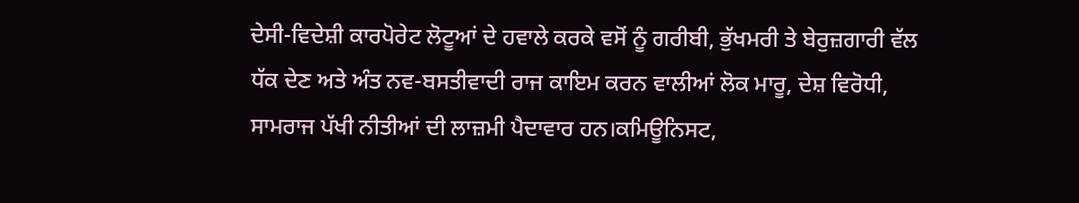ਦੇਸੀ-ਵਿਦੇਸ਼ੀ ਕਾਰਪੋਰੇਟ ਲੋਟੂਆਂ ਦੇ ਹਵਾਲੇ ਕਰਕੇ ਵਸੋਂ ਨੂੰ ਗਰੀਬੀ, ਭੁੱਖਮਰੀ ਤੇ ਬੇਰੁਜ਼ਗਾਰੀ ਵੱਲ ਧੱਕ ਦੇਣ ਅਤੇ ਅੰਤ ਨਵ-ਬਸਤੀਵਾਦੀ ਰਾਜ ਕਾਇਮ ਕਰਨ ਵਾਲੀਆਂ ਲੋਕ ਮਾਰੂ, ਦੇਸ਼ ਵਿਰੋਧੀ, ਸਾਮਰਾਜ ਪੱਖੀ ਨੀਤੀਆਂ ਦੀ ਲਾਜ਼ਮੀ ਪੈਦਾਵਾਰ ਹਨ।ਕਮਿਊਨਿਸਟ,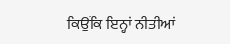ਕਿਉਂਕਿ ਇਨ੍ਹਾਂ ਨੀਤੀਆਂ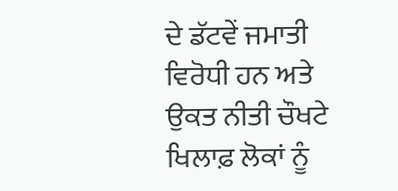ਦੇ ਡੱਟਵੇਂ ਜਮਾਤੀ ਵਿਰੋਧੀ ਹਨ ਅਤੇ ਉਕਤ ਨੀਤੀ ਚੌਖਟੇ ਖਿਲਾਫ਼ ਲੋਕਾਂ ਨੂੰ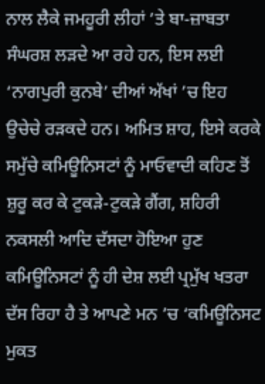ਨਾਲ ਲੈਕੇ ਜਮਹੂਰੀ ਲੀਹਾਂ ’ਤੇ ਬਾ-ਜ਼ਾਬਤਾ ਸੰਘਰਸ਼ ਲੜਦੇ ਆ ਰਹੇ ਹਨ, ਇਸ ਲਈ ‘ਨਾਗਪੁਰੀ ਕੁਨਬੇ’ ਦੀਆਂ ਅੱਖਾਂ ’ਚ ਇਹ ਉਚੇਚੇ ਰੜਕਦੇ ਹਨ। ਅਮਿਤ ਸ਼ਾਹ, ਇਸੇ ਕਰਕੇ ਸਮੁੱਚੇ ਕਮਿਊਨਿਸਟਾਂ ਨੂੰ ਮਾਓਵਾਦੀ ਕਹਿਣ ਤੋਂ ਸ਼ੁਰੂ ਕਰ ਕੇ ਟੁਕੜੇ-ਟੁਕੜੇ ਗੈਂਗ, ਸ਼ਹਿਰੀ ਨਕਸਲੀ ਆਦਿ ਦੱਸਦਾ ਹੋਇਆ ਹੁਣ ਕਮਿਊਨਿਸਟਾਂ ਨੂੰ ਹੀ ਦੇਸ਼ ਲਈ ਪ੍ਰਮੁੱਖ ਖਤਰਾ ਦੱਸ ਰਿਹਾ ਹੈ ਤੇ ਆਪਣੇ ਮਨ ’ਚ ‘ਕਮਿਊਨਿਸਟ ਮੁਕਤ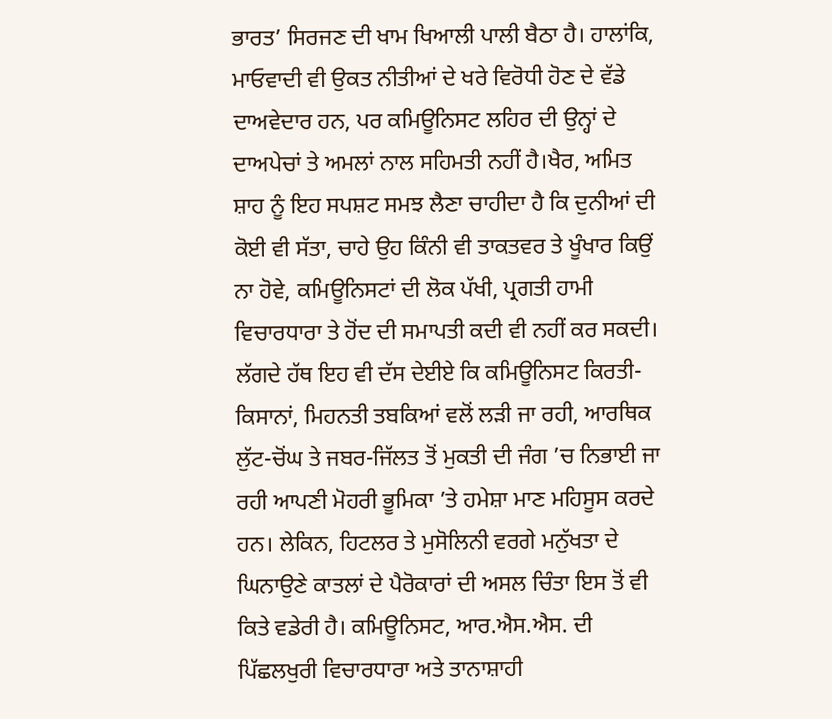ਭਾਰਤ’ ਸਿਰਜਣ ਦੀ ਖਾਮ ਖਿਆਲੀ ਪਾਲੀ ਬੈਠਾ ਹੈ। ਹਾਲਾਂਕਿ, ਮਾਓਵਾਦੀ ਵੀ ਉਕਤ ਨੀਤੀਆਂ ਦੇ ਖਰੇ ਵਿਰੋਧੀ ਹੋਣ ਦੇ ਵੱਡੇ ਦਾਅਵੇਦਾਰ ਹਨ, ਪਰ ਕਮਿਊਨਿਸਟ ਲਹਿਰ ਦੀ ਉਨ੍ਹਾਂ ਦੇ ਦਾਅਪੇਚਾਂ ਤੇ ਅਮਲਾਂ ਨਾਲ ਸਹਿਮਤੀ ਨਹੀਂ ਹੈ।ਖੈਰ, ਅਮਿਤ ਸ਼ਾਹ ਨੂੰ ਇਹ ਸਪਸ਼ਟ ਸਮਝ ਲੈਣਾ ਚਾਹੀਦਾ ਹੈ ਕਿ ਦੁਨੀਆਂ ਦੀ ਕੋਈ ਵੀ ਸੱਤਾ, ਚਾਹੇ ਉਹ ਕਿੰਨੀ ਵੀ ਤਾਕਤਵਰ ਤੇ ਖੂੰਖਾਰ ਕਿਉਂ ਨਾ ਹੋਵੇ, ਕਮਿਊਨਿਸਟਾਂ ਦੀ ਲੋਕ ਪੱਖੀ, ਪ੍ਰਗਤੀ ਹਾਮੀ ਵਿਚਾਰਧਾਰਾ ਤੇ ਹੋਂਦ ਦੀ ਸਮਾਪਤੀ ਕਦੀ ਵੀ ਨਹੀਂ ਕਰ ਸਕਦੀ। ਲੱਗਦੇ ਹੱਥ ਇਹ ਵੀ ਦੱਸ ਦੇਈਏ ਕਿ ਕਮਿਊਨਿਸਟ ਕਿਰਤੀ-ਕਿਸਾਨਾਂ, ਮਿਹਨਤੀ ਤਬਕਿਆਂ ਵਲੋਂ ਲੜੀ ਜਾ ਰਹੀ, ਆਰਥਿਕ ਲੁੱਟ-ਚੋਂਘ ਤੇ ਜਬਰ-ਜਿੱਲਤ ਤੋਂ ਮੁਕਤੀ ਦੀ ਜੰਗ ’ਚ ਨਿਭਾਈ ਜਾ ਰਹੀ ਆਪਣੀ ਮੋਹਰੀ ਭੂਮਿਕਾ ’ਤੇ ਹਮੇਸ਼ਾ ਮਾਣ ਮਹਿਸੂਸ ਕਰਦੇ ਹਨ। ਲੇਕਿਨ, ਹਿਟਲਰ ਤੇ ਮੁਸੋਲਿਨੀ ਵਰਗੇ ਮਨੁੱਖਤਾ ਦੇ ਘਿਨਾਉਣੇ ਕਾਤਲਾਂ ਦੇ ਪੈਰੋਕਾਰਾਂ ਦੀ ਅਸਲ ਚਿੰਤਾ ਇਸ ਤੋਂ ਵੀ ਕਿਤੇ ਵਡੇਰੀ ਹੈ। ਕਮਿਊਨਿਸਟ, ਆਰ.ਐਸ.ਐਸ. ਦੀ ਪਿੱਛਲਖੁਰੀ ਵਿਚਾਰਧਾਰਾ ਅਤੇ ਤਾਨਾਸ਼ਾਹੀ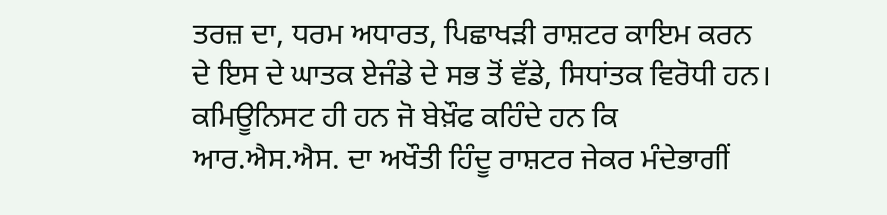ਤਰਜ਼ ਦਾ, ਧਰਮ ਅਧਾਰਤ, ਪਿਛਾਖੜੀ ਰਾਸ਼ਟਰ ਕਾਇਮ ਕਰਨ ਦੇ ਇਸ ਦੇ ਘਾਤਕ ਏਜੰਡੇ ਦੇ ਸਭ ਤੋਂ ਵੱਡੇ, ਸਿਧਾਂਤਕ ਵਿਰੋਧੀ ਹਨ। ਕਮਿਊਨਿਸਟ ਹੀ ਹਨ ਜੋ ਬੇਖ਼ੌਫ ਕਹਿੰਦੇ ਹਨ ਕਿ ਆਰ.ਐਸ.ਐਸ. ਦਾ ਅਖੌਤੀ ਹਿੰਦੂ ਰਾਸ਼ਟਰ ਜੇਕਰ ਮੰਦੇਭਾਗੀਂ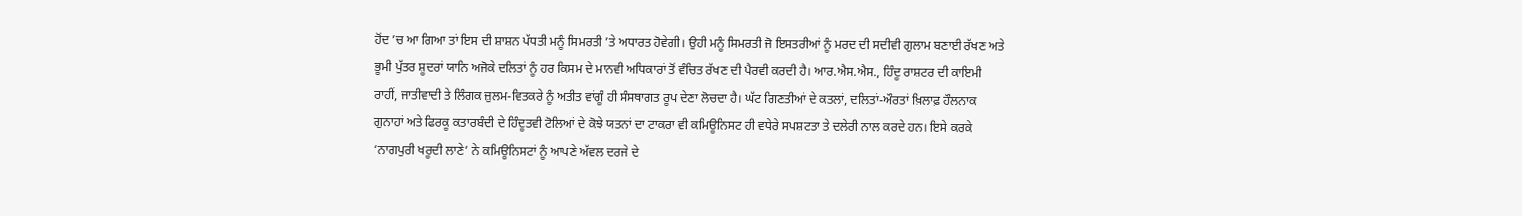ਹੋਂਦ ’ਚ ਆ ਗਿਆ ਤਾਂ ਇਸ ਦੀ ਸ਼ਾਸ਼ਨ ਪੱਧਤੀ ਮਨੂੰ ਸਿਮਰਤੀ ’ਤੇ ਅਧਾਰਤ ਹੋਵੇਗੀ। ਉਹੀ ਮਨੂੰ ਸਿਮਰਤੀ ਜੋ ਇਸਤਰੀਆਂ ਨੂੰ ਮਰਦ ਦੀ ਸਦੀਵੀ ਗੁਲਾਮ ਬਣਾਈ ਰੱਖਣ ਅਤੇ ਭੂਮੀ ਪੁੱਤਰ ਸ਼ੂਦਰਾਂ ਯਾਨਿ ਅਜੋਕੇ ਦਲਿਤਾਂ ਨੂੰ ਹਰ ਕਿਸਮ ਦੇ ਮਾਨਵੀ ਅਧਿਕਾਰਾਂ ਤੋਂ ਵੰਚਿਤ ਰੱਖਣ ਦੀ ਪੈਰਵੀ ਕਰਦੀ ਹੈ। ਆਰ.ਐਸ.ਐਸ., ਹਿੰਦੂ ਰਾਸ਼ਟਰ ਦੀ ਕਾਇਮੀ ਰਾਹੀਂ, ਜਾਤੀਵਾਦੀ ਤੇ ਲਿੰਗਕ ਜ਼ੁਲਮ-ਵਿਤਕਰੇ ਨੂੰ ਅਤੀਤ ਵਾਂਗੂੰ ਹੀ ਸੰਸਥਾਗਤ ਰੂਪ ਦੇਣਾ ਲੋਚਦਾ ਹੈ। ਘੱਟ ਗਿਣਤੀਆਂ ਦੇ ਕਤਲਾਂ, ਦਲਿਤਾਂ-ਔਰਤਾਂ ਖ਼ਿਲਾਫ਼ ਹੌਲਨਾਕ ਗੁਨਾਹਾਂ ਅਤੇ ਫਿਰਕੂ ਕਤਾਰਬੰਦੀ ਦੇ ਹਿੰਦੂਤਵੀ ਟੋਲਿਆਂ ਦੇ ਕੋਝੇ ਯਤਨਾਂ ਦਾ ਟਾਕਰਾ ਵੀ ਕਮਿਊਨਿਸਟ ਹੀ ਵਧੇਰੇ ਸਪਸ਼ਟਤਾ ਤੇ ਦਲੇਰੀ ਨਾਲ ਕਰਦੇ ਹਨ। ਇਸੇ ਕਰਕੇ ‘ਨਾਗਪੁਰੀ ਖਰੂਦੀ ਲਾਣੇ’ ਨੇ ਕਮਿਊਨਿਸਟਾਂ ਨੂੰ ਆਪਣੇ ਅੱਵਲ ਦਰਜੇ ਦੇ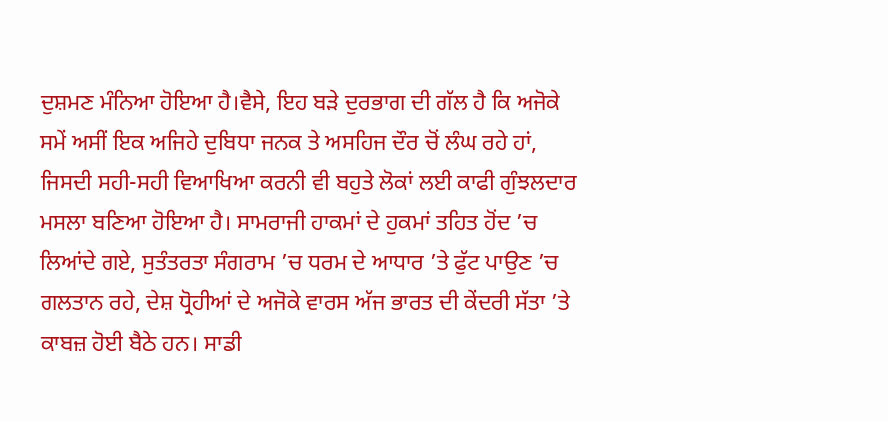ਦੁਸ਼ਮਣ ਮੰਨਿਆ ਹੋਇਆ ਹੈ।ਵੈਸੇ, ਇਹ ਬੜੇ ਦੁਰਭਾਗ ਦੀ ਗੱਲ ਹੈ ਕਿ ਅਜੋਕੇ ਸਮੇਂ ਅਸੀਂ ਇਕ ਅਜਿਹੇ ਦੁਬਿਧਾ ਜਨਕ ਤੇ ਅਸਹਿਜ ਦੌਰ ਚੋਂ ਲੰਘ ਰਹੇ ਹਾਂ, ਜਿਸਦੀ ਸਹੀ-ਸਹੀ ਵਿਆਖਿਆ ਕਰਨੀ ਵੀ ਬਹੁਤੇ ਲੋਕਾਂ ਲਈ ਕਾਫੀ ਗੁੰਝਲਦਾਰ ਮਸਲਾ ਬਣਿਆ ਹੋਇਆ ਹੈ। ਸਾਮਰਾਜੀ ਹਾਕਮਾਂ ਦੇ ਹੁਕਮਾਂ ਤਹਿਤ ਹੋਂਦ ’ਚ ਲਿਆਂਦੇ ਗਏ, ਸੁਤੰਤਰਤਾ ਸੰਗਰਾਮ ’ਚ ਧਰਮ ਦੇ ਆਧਾਰ ’ਤੇ ਫੁੱਟ ਪਾਉਣ ’ਚ ਗਲਤਾਨ ਰਹੇ, ਦੇਸ਼ ਧ੍ਰੋਹੀਆਂ ਦੇ ਅਜੋਕੇ ਵਾਰਸ ਅੱਜ ਭਾਰਤ ਦੀ ਕੇਂਦਰੀ ਸੱਤਾ ’ਤੇ ਕਾਬਜ਼ ਹੋਈ ਬੈਠੇ ਹਨ। ਸਾਡੀ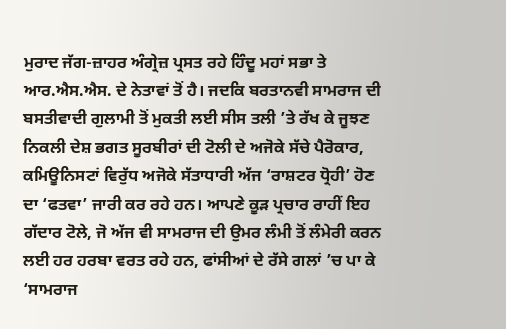ਮੁਰਾਦ ਜੱਗ-ਜ਼ਾਹਰ ਅੰਗ੍ਰੇਜ਼ ਪ੍ਰਸਤ ਰਹੇ ਹਿੰਦੂ ਮਹਾਂ ਸਭਾ ਤੇ ਆਰ.ਐਸ.ਐਸ. ਦੇ ਨੇਤਾਵਾਂ ਤੋਂ ਹੈ। ਜਦਕਿ ਬਰਤਾਨਵੀ ਸਾਮਰਾਜ ਦੀ ਬਸਤੀਵਾਦੀ ਗੁਲਾਮੀ ਤੋਂ ਮੁਕਤੀ ਲਈ ਸੀਸ ਤਲੀ ’ਤੇ ਰੱਖ ਕੇ ਜੂਝਣ ਨਿਕਲੀ ਦੇਸ਼ ਭਗਤ ਸੂਰਬੀਰਾਂ ਦੀ ਟੋਲੀ ਦੇ ਅਜੋਕੇ ਸੱਚੇ ਪੈਰੋਕਾਰ, ਕਮਿਊਨਿਸਟਾਂ ਵਿਰੁੱਧ ਅਜੋਕੇ ਸੱਤਾਧਾਰੀ ਅੱਜ ‘ਰਾਸ਼ਟਰ ਧ੍ਰੋਹੀ’ ਹੋਣ ਦਾ ‘ਫਤਵਾ’ ਜਾਰੀ ਕਰ ਰਹੇ ਹਨ। ਆਪਣੇ ਕੂੜ ਪ੍ਰਚਾਰ ਰਾਹੀਂ ਇਹ ਗੱਦਾਰ ਟੋਲੇ, ਜੋ ਅੱਜ ਵੀ ਸਾਮਰਾਜ ਦੀ ਉਮਰ ਲੰਮੀ ਤੋਂ ਲੰਮੇਰੀ ਕਰਨ ਲਈ ਹਰ ਹਰਬਾ ਵਰਤ ਰਹੇ ਹਨ, ਫਾਂਸੀਆਂ ਦੇ ਰੱਸੇ ਗਲਾਂ ’ਚ ਪਾ ਕੇ ‘ਸਾਮਰਾਜ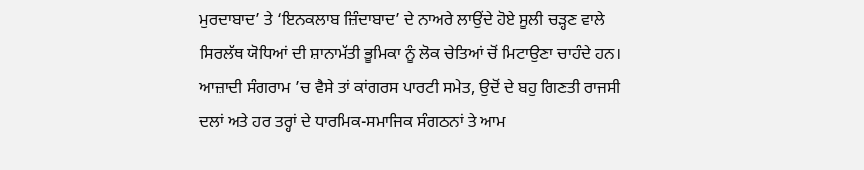ਮੁਰਦਾਬਾਦ’ ਤੇ ‘ਇਨਕਲਾਬ ਜ਼ਿੰਦਾਬਾਦ’ ਦੇ ਨਾਅਰੇ ਲਾਉਂਦੇ ਹੋਏ ਸੂਲੀ ਚੜ੍ਹਣ ਵਾਲੇ ਸਿਰਲੱਥ ਯੋਧਿਆਂ ਦੀ ਸ਼ਾਨਾਮੱਤੀ ਭੂਮਿਕਾ ਨੂੰ ਲੋਕ ਚੇਤਿਆਂ ਚੋਂ ਮਿਟਾਉਣਾ ਚਾਹੰਦੇ ਹਨ। ਆਜ਼ਾਦੀ ਸੰਗਰਾਮ ’ਚ ਵੈਸੇ ਤਾਂ ਕਾਂਗਰਸ ਪਾਰਟੀ ਸਮੇਤ, ਉਦੋਂ ਦੇ ਬਹੁ ਗਿਣਤੀ ਰਾਜਸੀ ਦਲਾਂ ਅਤੇ ਹਰ ਤਰ੍ਹਾਂ ਦੇ ਧਾਰਮਿਕ-ਸਮਾਜਿਕ ਸੰਗਠਨਾਂ ਤੇ ਆਮ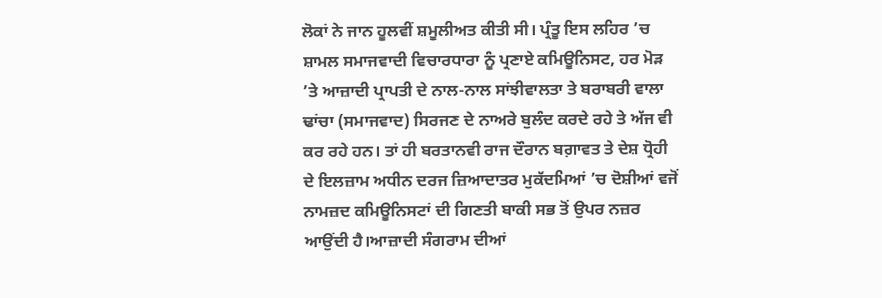ਲੋਕਾਂ ਨੇ ਜਾਨ ਹੂਲਵੀਂ ਸ਼ਮੂਲੀਅਤ ਕੀਤੀ ਸੀ। ਪ੍ਰੰਤੂ ਇਸ ਲਹਿਰ ’ਚ ਸ਼ਾਮਲ ਸਮਾਜਵਾਦੀ ਵਿਚਾਰਧਾਰਾ ਨੂੰ ਪ੍ਰਣਾਏ ਕਮਿਊਨਿਸਟ, ਹਰ ਮੋੜ ’ਤੇ ਆਜ਼ਾਦੀ ਪ੍ਰਾਪਤੀ ਦੇ ਨਾਲ-ਨਾਲ ਸਾਂਝੀਵਾਲਤਾ ਤੇ ਬਰਾਬਰੀ ਵਾਲਾ ਢਾਂਚਾ (ਸਮਾਜਵਾਦ) ਸਿਰਜਣ ਦੇ ਨਾਅਰੇ ਬੁਲੰਦ ਕਰਦੇ ਰਹੇ ਤੇ ਅੱਜ ਵੀ ਕਰ ਰਹੇ ਹਨ। ਤਾਂ ਹੀ ਬਰਤਾਨਵੀ ਰਾਜ ਦੌਰਾਨ ਬਗ਼ਾਵਤ ਤੇ ਦੇਸ਼ ਧ੍ਰੋਹੀ ਦੇ ਇਲਜ਼ਾਮ ਅਧੀਨ ਦਰਜ ਜ਼ਿਆਦਾਤਰ ਮੁਕੱਦਮਿਆਂ ’ਚ ਦੋਸ਼ੀਆਂ ਵਜੋਂ ਨਾਮਜ਼ਦ ਕਮਿਊਨਿਸਟਾਂ ਦੀ ਗਿਣਤੀ ਬਾਕੀ ਸਭ ਤੋਂ ਉਪਰ ਨਜ਼ਰ ਆਉਂਦੀ ਹੈ।ਆਜ਼ਾਦੀ ਸੰਗਰਾਮ ਦੀਆਂ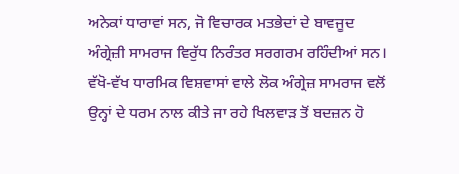ਅਨੇਕਾਂ ਧਾਰਾਵਾਂ ਸਨ, ਜੋ ਵਿਚਾਰਕ ਮਤਭੇਦਾਂ ਦੇ ਬਾਵਜੂਦ ਅੰਗ੍ਰੇਜ਼ੀ ਸਾਮਰਾਜ ਵਿਰੁੱਧ ਨਿਰੰਤਰ ਸਰਗਰਮ ਰਹਿੰਦੀਆਂ ਸਨ। ਵੱਖੋ-ਵੱਖ ਧਾਰਮਿਕ ਵਿਸ਼ਵਾਸਾਂ ਵਾਲੇ ਲੋਕ ਅੰਗ੍ਰੇਜ਼ ਸਾਮਰਾਜ ਵਲੋਂ ਉਨ੍ਹਾਂ ਦੇ ਧਰਮ ਨਾਲ ਕੀਤੇ ਜਾ ਰਹੇ ਖਿਲਵਾੜ ਤੋਂ ਬਦਜ਼ਨ ਹੋ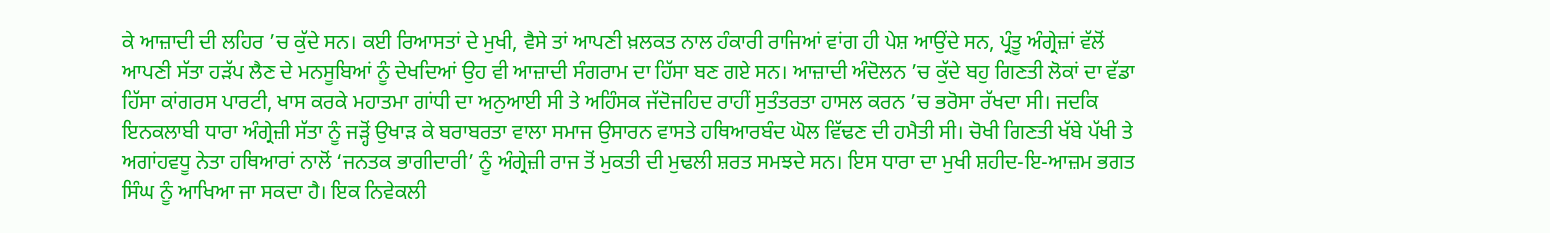ਕੇ ਆਜ਼ਾਦੀ ਦੀ ਲਹਿਰ ’ਚ ਕੁੱਦੇ ਸਨ। ਕਈ ਰਿਆਸਤਾਂ ਦੇ ਮੁਖੀ, ਵੈਸੇ ਤਾਂ ਆਪਣੀ ਖ਼ਲਕਤ ਨਾਲ ਹੰਕਾਰੀ ਰਾਜਿਆਂ ਵਾਂਗ ਹੀ ਪੇਸ਼ ਆਉਂਦੇ ਸਨ, ਪ੍ਰੰਤੂ ਅੰਗ੍ਰੇਜ਼ਾਂ ਵੱਲੋਂ ਆਪਣੀ ਸੱਤਾ ਹੜੱਪ ਲੈਣ ਦੇ ਮਨਸੂਬਿਆਂ ਨੂੰ ਦੇਖਦਿਆਂ ਉਹ ਵੀ ਆਜ਼ਾਦੀ ਸੰਗਰਾਮ ਦਾ ਹਿੱਸਾ ਬਣ ਗਏ ਸਨ। ਆਜ਼ਾਦੀ ਅੰਦੋਲਨ ’ਚ ਕੁੱਦੇ ਬਹੁ ਗਿਣਤੀ ਲੋਕਾਂ ਦਾ ਵੱਡਾ ਹਿੱਸਾ ਕਾਂਗਰਸ ਪਾਰਟੀ, ਖਾਸ ਕਰਕੇ ਮਹਾਤਮਾ ਗਾਂਧੀ ਦਾ ਅਨੁਆਈ ਸੀ ਤੇ ਅਹਿੰਸਕ ਜੱਦੋਜਹਿਦ ਰਾਹੀਂ ਸੁਤੰਤਰਤਾ ਹਾਸਲ ਕਰਨ ’ਚ ਭਰੋਸਾ ਰੱਖਦਾ ਸੀ। ਜਦਕਿ ਇਨਕਲਾਬੀ ਧਾਰਾ ਅੰਗ੍ਰੇਜ਼ੀ ਸੱਤਾ ਨੂੰ ਜੜ੍ਹੋਂ ਉਖਾੜ ਕੇ ਬਰਾਬਰਤਾ ਵਾਲਾ ਸਮਾਜ ਉਸਾਰਨ ਵਾਸਤੇ ਹਥਿਆਰਬੰਦ ਘੋਲ ਵਿੱਢਣ ਦੀ ਹਮੈਤੀ ਸੀ। ਚੋਖੀ ਗਿਣਤੀ ਖੱਬੇ ਪੱਖੀ ਤੇ ਅਗਾਂਹਵਧੂ ਨੇਤਾ ਹਥਿਆਰਾਂ ਨਾਲੋਂ ‘ਜਨਤਕ ਭਾਗੀਦਾਰੀ’ ਨੂੰ ਅੰਗ੍ਰੇਜ਼ੀ ਰਾਜ ਤੋਂ ਮੁਕਤੀ ਦੀ ਮੁਢਲੀ ਸ਼ਰਤ ਸਮਝਦੇ ਸਨ। ਇਸ ਧਾਰਾ ਦਾ ਮੁਖੀ ਸ਼ਹੀਦ-ਇ-ਆਜ਼ਮ ਭਗਤ ਸਿੰਘ ਨੂੰ ਆਖਿਆ ਜਾ ਸਕਦਾ ਹੈ। ਇਕ ਨਿਵੇਕਲੀ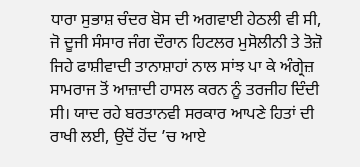ਧਾਰਾ ਸੁਭਾਸ਼ ਚੰਦਰ ਬੋਸ ਦੀ ਅਗਵਾਈ ਹੇਠਲੀ ਵੀ ਸੀ, ਜੋ ਦੂਜੀ ਸੰਸਾਰ ਜੰਗ ਦੌਰਾਨ ਹਿਟਲਰ ਮੁਸੋਲੀਨੀ ਤੇ ਤੋਜ਼ੋ ਜਿਹੇ ਫਾਸ਼ੀਵਾਦੀ ਤਾਨਾਸ਼ਾਹਾਂ ਨਾਲ ਸਾਂਝ ਪਾ ਕੇ ਅੰਗ੍ਰੇਜ਼ ਸਾਮਰਾਜ ਤੋਂ ਆਜ਼ਾਦੀ ਹਾਸਲ ਕਰਨ ਨੂੰ ਤਰਜੀਹ ਦਿੰਦੀ ਸੀ। ਯਾਦ ਰਹੇ ਬਰਤਾਨਵੀ ਸਰਕਾਰ ਆਪਣੇ ਹਿਤਾਂ ਦੀ ਰਾਖੀ ਲਈ, ਉਦੋਂ ਹੋਂਦ ’ਚ ਆਏ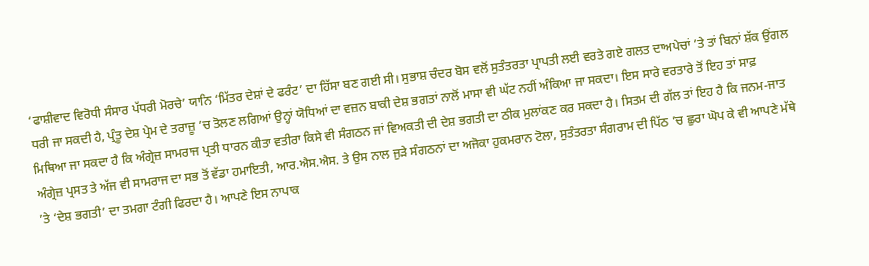‘ਫਾਸ਼ੀਵਾਦ ਵਿਰੋਧੀ ਸੰਸਾਰ ਪੱਧਰੀ ਮੋਰਚੇ’ ਯਾਨਿ ‘ਮਿੱਤਰ ਦੇਸ਼ਾਂ ਦੇ ਫਰੰਟ’ ਦਾ ਹਿੱਸਾ ਬਣ ਗਈ ਸੀ। ਸੁਭਾਸ਼ ਚੰਦਰ ਬੋਸ ਵਲੋਂ ਸੁਤੰਤਰਤਾ ਪ੍ਰਾਪਤੀ ਲਈ ਵਰਤੇ ਗਏ ਗਲਤ ਦਾਅਪੇਚਾਂ ’ਤੇ ਤਾਂ ਬਿਨਾਂ ਸ਼ੱਕ ਉਂਗਲ ਧਰੀ ਜਾ ਸਕਦੀ ਹੈ, ਪ੍ਰੰਤੂ ਦੇਸ਼ ਪ੍ਰੇਮ ਦੇ ਤਰਾਜ਼ੂ ’ਚ ਤੋਲਣ ਲਗਿਆਂ ਉਨ੍ਹਾਂ ਯੋਧਿਆਂ ਦਾ ਵਜ਼ਨ ਬਾਕੀ ਦੇਸ਼ ਭਗਤਾਂ ਨਾਲੋਂ ਮਾਸਾ ਵੀ ਘੱਟ ਨਹੀਂ ਅੰਕਿਆ ਜਾ ਸਕਦਾ। ਇਸ ਸਾਰੇ ਵਰਤਾਰੇ ਤੋਂ ਇਹ ਤਾਂ ਸਾਫ਼ ਮਿਥਿਆ ਜਾ ਸਕਦਾ ਹੈ ਕਿ ਅੰਗ੍ਰੇਜ਼ ਸਾਮਰਾਜ ਪ੍ਰਤੀ ਧਾਰਨ ਕੀਤਾ ਵਤੀਰਾ ਕਿਸੇ ਵੀ ਸੰਗਠਨ ਜਾਂ ਵਿਅਕਤੀ ਦੀ ਦੇਸ਼ ਭਗਤੀ ਦਾ ਠੀਕ ਮੁਲਾਂਕਣ ਕਰ ਸਕਦਾ ਹੈ। ਸਿਤਮ ਦੀ ਗੱਲ ਤਾਂ ਇਹ ਹੈ ਕਿ ਜਨਮ-ਜਾਤ ਅੰਗ੍ਰੇਜ਼ ਪ੍ਰਸਤ ਤੇ ਅੱਜ ਵੀ ਸਾਮਰਾਜ ਦਾ ਸਭ ਤੋਂ ਵੱਡਾ ਹਮਾਇਤੀ, ਆਰ.ਐਸ.ਐਸ. ਤੇ ਉਸ ਨਾਲ ਜੁੜੇ ਸੰਗਠਨਾਂ ਦਾ ਅਜੋਕਾ ਹੁਕਮਰਾਨ ਟੋਲਾ, ਸੁਤੰਤਰਤਾ ਸੰਗਰਾਮ ਦੀ ਪਿੱਠ ’ਚ ਛੁਰਾ ਘੋਪ ਕੇ ਵੀ ਆਪਣੇ ਮੱਥੇ ’ਤੇ ‘ਦੇਸ਼ ਭਗਤੀ’ ਦਾ ਤਮਗਾ ਟੰਗੀ ਫਿਰਦਾ ਹੈ। ਆਪਣੇ ਇਸ ਨਾਪਾਕ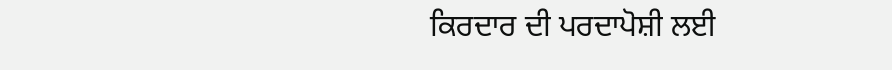ਕਿਰਦਾਰ ਦੀ ਪਰਦਾਪੋਸ਼ੀ ਲਈ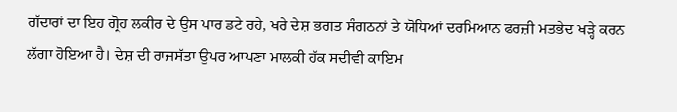ਗੱਦਾਰਾਂ ਦਾ ਇਹ ਗ੍ਰੋਹ ਲਕੀਰ ਦੇ ਉਸ ਪਾਰ ਡਟੇ ਰਹੇ, ਖਰੇ ਦੇਸ਼ ਭਗਤ ਸੰਗਠਨਾਂ ਤੇ ਯੋਧਿਆਂ ਦਰਮਿਆਨ ਫਰਜ਼ੀ ਮਤਭੇਦ ਖੜ੍ਹੇ ਕਰਨ ਲੱਗਾ ਹੋਇਆ ਹੈ। ਦੇਸ਼ ਦੀ ਰਾਜਸੱਤਾ ਉਪਰ ਆਪਣਾ ਮਾਲਕੀ ਹੱਕ ਸਦੀਵੀ ਕਾਇਮ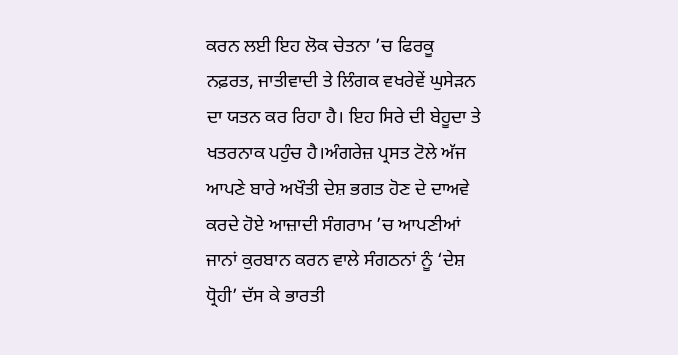ਕਰਨ ਲਈ ਇਹ ਲੋਕ ਚੇਤਨਾ ’ਚ ਫਿਰਕੂ ਨਫ਼ਰਤ, ਜਾਤੀਵਾਦੀ ਤੇ ਲਿੰਗਕ ਵਖਰੇਵੇਂ ਘੁਸੇੜਨ ਦਾ ਯਤਨ ਕਰ ਰਿਹਾ ਹੈ। ਇਹ ਸਿਰੇ ਦੀ ਬੇਹੂਦਾ ਤੇ ਖਤਰਨਾਕ ਪਹੁੰਚ ਹੈ।ਅੰਗਰੇਜ਼ ਪ੍ਰਸਤ ਟੋਲੇ ਅੱਜ ਆਪਣੇ ਬਾਰੇ ਅਖੌਤੀ ਦੇਸ਼ ਭਗਤ ਹੋਣ ਦੇ ਦਾਅਵੇ ਕਰਦੇ ਹੋਏ ਆਜ਼ਾਦੀ ਸੰਗਰਾਮ ’ਚ ਆਪਣੀਆਂ ਜਾਨਾਂ ਕੁਰਬਾਨ ਕਰਨ ਵਾਲੇ ਸੰਗਠਨਾਂ ਨੂੰ ‘ਦੇਸ਼ ਧ੍ਰੋਹੀ’ ਦੱਸ ਕੇ ਭਾਰਤੀ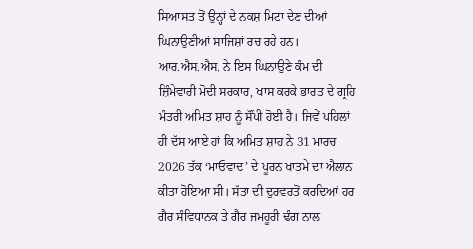ਸਿਆਸਤ ਤੋਂ ਉਨ੍ਹਾਂ ਦੇ ਨਕਸ਼ ਮਿਟਾ ਦੇਣ ਦੀਆਂ ਘਿਨਾਉਣੀਆਂ ਸਾਜਿਸ਼ਾਂ ਰਚ ਰਹੇ ਹਨ। ਆਰ.ਐਸ.ਐਸ. ਨੇ ਇਸ ਘਿਨਾਉਣੇ ਕੰਮ ਦੀ ਜ਼ਿੰਮੇਵਾਰੀ ਮੋਦੀ ਸਰਕਾਰ, ਖਾਸ ਕਰਕੇ ਭਾਰਤ ਦੇ ਗ੍ਰਹਿ ਮੰਤਰੀ ਅਮਿਤ ਸ਼ਾਹ ਨੂੰ ਸੌਂਪੀ ਹੋਈ ਹੈ। ਜਿਵੇਂ ਪਹਿਲਾਂ ਹੀ ਦੱਸ ਆਏ ਹਾਂ ਕਿ ਅਮਿਤ ਸ਼ਾਹ ਨੇ 31 ਮਾਰਚ 2026 ਤੱਕ ‘ਮਾਓਵਾਦ’ ਦੇ ਪੂਰਨ ਖਾਤਮੇ ਦਾ ਐਲਾਨ ਕੀਤਾ ਹੋਇਆ ਸੀ। ਸੱਤਾ ਦੀ ਦੁਰਵਰਤੋਂ ਕਰਦਿਆਂ ਹਰ ਗੈਰ ਸੰਵਿਧਾਨਕ ਤੇ ਗੈਰ ਜਮਹੂਰੀ ਢੰਗ ਨਾਲ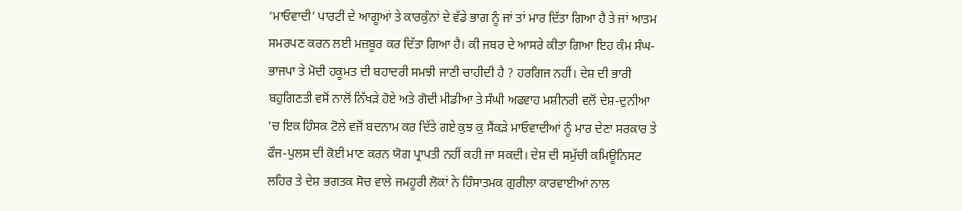‘ਮਾਓਵਾਦੀ’ ਪਾਰਟੀ ਦੇ ਆਗੂਆਂ ਤੇ ਕਾਰਕੁੰਨਾਂ ਦੇ ਵੱਡੇ ਭਾਗ ਨੂੰ ਜਾਂ ਤਾਂ ਮਾਰ ਦਿੱਤਾ ਗਿਆ ਹੈ ਤੇ ਜਾਂ ਆਤਮ ਸਮਰਪਣ ਕਰਨ ਲਈ ਮਜ਼ਬੂਰ ਕਰ ਦਿੱਤਾ ਗਿਆ ਹੈ। ਕੀ ਜਬਰ ਦੇ ਆਸਰੇ ਕੀਤਾ ਗਿਆ ਇਹ ਕੰਮ ਸੰਘ-ਭਾਜਪਾ ਤੇ ਮੋਦੀ ਹਕੂਮਤ ਦੀ ਬਹਾਦਰੀ ਸਮਝੀ ਜਾਣੀ ਚਾਹੀਦੀ ਹੈ ? ਹਰਗਿਜ ਨਹੀਂ। ਦੇਸ਼ ਦੀ ਭਾਰੀ ਬਹੁਗਿਣਤੀ ਵਸੋਂ ਨਾਲੋਂ ਨਿੱਖੜੇ ਹੋਏ ਅਤੇ ਗੋਦੀ ਮੀਡੀਆ ਤੇ ਸੰਘੀ ਅਫਵਾਹ ਮਸ਼ੀਨਰੀ ਵਲੋਂ ਦੇਸ਼-ਦੁਨੀਆ ’ਚ ਇਕ ਹਿੰਸਕ ਟੋਲੇ ਵਜੋਂ ਬਦਨਾਮ ਕਰ ਦਿੱਤੇ ਗਏ ਕੁਝ ਕੁ ਸੈਂਕੜੇ ਮਾਓਵਾਦੀਆਂ ਨੂੰ ਮਾਰ ਦੇਣਾ ਸਰਕਾਰ ਤੇ ਫੌਜ-ਪੁਲਸ ਦੀ ਕੋਈ ਮਾਣ ਕਰਨ ਯੋਗ ਪ੍ਰਾਪਤੀ ਨਹੀਂ ਕਹੀ ਜਾ ਸਕਦੀ। ਦੇਸ਼ ਦੀ ਸਮੁੱਚੀ ਕਮਿਊਨਿਸਟ ਲਹਿਰ ਤੇ ਦੇਸ਼ ਭਗਤਕ ਸੋਚ ਵਾਲੇ ਜਮਹੂਰੀ ਲੋਕਾਂ ਨੇ ਹਿੰਸਾਤਮਕ ਗੁਰੀਲਾ ਕਾਰਵਾਈਆਂ ਨਾਲ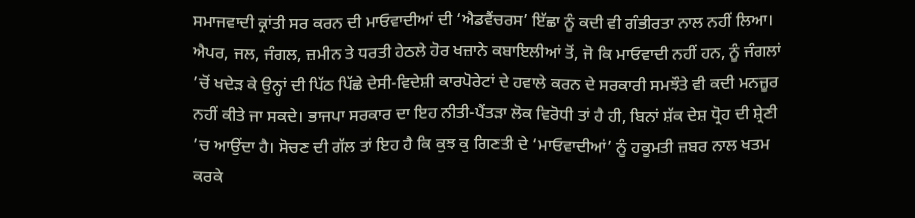ਸਮਾਜਵਾਦੀ ਕ੍ਰਾਂਤੀ ਸਰ ਕਰਨ ਦੀ ਮਾਓਵਾਦੀਆਂ ਦੀ ‘ਐਡਵੈਂਚਰਸ’ ਇੱਛਾ ਨੂੰ ਕਦੀ ਵੀ ਗੰਭੀਰਤਾ ਨਾਲ ਨਹੀਂ ਲਿਆ। ਐਪਰ, ਜਲ, ਜੰਗਲ, ਜ਼ਮੀਨ ਤੇ ਧਰਤੀ ਹੇਠਲੇ ਹੋਰ ਖਜ਼ਾਨੇ ਕਬਾਇਲੀਆਂ ਤੋਂ, ਜੋ ਕਿ ਮਾਓਵਾਦੀ ਨਹੀਂ ਹਨ, ਨੂੰ ਜੰਗਲਾਂ ’ਚੋਂ ਖਦੇੜ ਕੇ ਉਨ੍ਹਾਂ ਦੀ ਪਿੱਠ ਪਿੱਛੇ ਦੇਸੀ-ਵਿਦੇਸ਼ੀ ਕਾਰਪੋਰੇਟਾਂ ਦੇ ਹਵਾਲੇ ਕਰਨ ਦੇ ਸਰਕਾਰੀ ਸਮਝੌਤੇ ਵੀ ਕਦੀ ਮਨਜ਼ੂਰ ਨਹੀਂ ਕੀਤੇ ਜਾ ਸਕਦੇ। ਭਾਜਪਾ ਸਰਕਾਰ ਦਾ ਇਹ ਨੀਤੀ-ਪੈਂਤੜਾ ਲੋਕ ਵਿਰੋਧੀ ਤਾਂ ਹੈ ਹੀ, ਬਿਨਾਂ ਸ਼ੱਕ ਦੇਸ਼ ਧ੍ਰੋਹ ਦੀ ਸ਼੍ਰੇਣੀ ’ਚ ਆਉਂਦਾ ਹੈ। ਸੋਚਣ ਦੀ ਗੱਲ ਤਾਂ ਇਹ ਹੈ ਕਿ ਕੁਝ ਕੁ ਗਿਣਤੀ ਦੇ ‘ਮਾਓਵਾਦੀਆਂ’ ਨੂੰ ਹਕੂਮਤੀ ਜ਼ਬਰ ਨਾਲ ਖਤਮ ਕਰਕੇ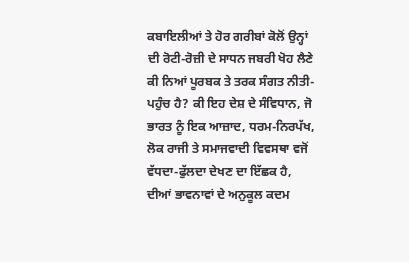ਕਬਾਇਲੀਆਂ ਤੇ ਹੋਰ ਗਰੀਬਾਂ ਕੋਲੋਂ ਉਨ੍ਹਾਂ ਦੀ ਰੋਟੀ-ਰੋਜ਼ੀ ਦੇ ਸਾਧਨ ਜਬਰੀ ਖੋਹ ਲੈਣੇ ਕੀ ਨਿਆਂ ਪੂਰਬਕ ਤੇ ਤਰਕ ਸੰਗਤ ਨੀਤੀ-ਪਹੁੰਚ ਹੈ? ਕੀ ਇਹ ਦੇਸ਼ ਦੇ ਸੰਵਿਧਾਨ, ਜੋ ਭਾਰਤ ਨੂੰ ਇਕ ਆਜ਼ਾਦ, ਧਰਮ-ਨਿਰਪੱਖ, ਲੋਕ ਰਾਜੀ ਤੇ ਸਮਾਜਵਾਦੀ ਵਿਵਸਥਾ ਵਜੋਂ ਵੱਧਦਾ-ਫੁੱਲਦਾ ਦੇਖਣ ਦਾ ਇੱਛਕ ਹੈ, ਦੀਆਂ ਭਾਵਨਾਵਾਂ ਦੇ ਅਨੁਕੂਲ ਕਦਮ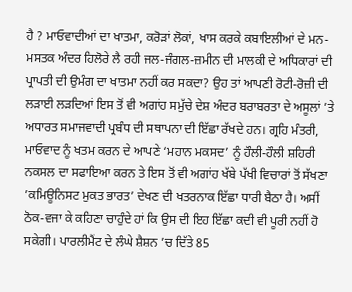ਹੈ ? ਮਾਓਵਾਦੀਆਂ ਦਾ ਖਾਤਮਾ, ਕਰੋੜਾਂ ਲੋਕਾਂ, ਖਾਸ ਕਰਕੇ ਕਬਾਇਲੀਆਂ ਦੇ ਮਨ-ਮਸਤਕ ਅੰਦਰ ਹਿਲੋਰੇ ਲੈ ਰਹੀ ਜਲ-ਜੰਗਲ-ਜ਼ਮੀਨ ਦੀ ਮਾਲਕੀ ਦੇ ਅਧਿਕਾਰਾਂ ਦੀ ਪ੍ਰਾਪਤੀ ਦੀ ਉਮੰਗ ਦਾ ਖਾਤਮਾ ਨਹੀਂ ਕਰ ਸਕਦਾ? ਉਹ ਤਾਂ ਆਪਣੀ ਰੋਟੀ-ਰੋਜ਼ੀ ਦੀ ਲੜਾਈ ਲੜਦਿਆਂ ਇਸ ਤੋਂ ਵੀ ਅਗਾਂਹ ਸਮੁੱਚੇ ਦੇਸ਼ ਅੰਦਰ ਬਰਾਬਰਤਾ ਦੇ ਅਸੂਲਾਂ ’ਤੇ ਅਧਾਰਤ ਸਮਾਜਵਾਦੀ ਪ੍ਰਬੰਧ ਦੀ ਸਥਾਪਨਾ ਦੀ ਇੱਛਾ ਰੱਖਦੇ ਹਨ। ਗ੍ਰਹਿ ਮੰਤਰੀ, ਮਾਓਵਾਦ ਨੂੰ ਖਤਮ ਕਰਨ ਦੇ ਆਪਣੇ ‘ਮਹਾਨ ਮਕਸਦ’ ਨੂੰ ਹੌਲੀ-ਹੌਲੀ ਸ਼ਹਿਰੀ ਨਕਸਲ ਦਾ ਸਫਾਇਆ ਕਰਨ ਤੇ ਇਸ ਤੋਂ ਵੀ ਅਗਾਂਹ ਖੱਬੇ ਪੱਖੀ ਵਿਚਾਰਾਂ ਤੋਂ ਸੱਖਣਾ ’ਕਮਿਊਨਿਸਟ ਮੁਕਤ ਭਾਰਤ’ ਦੇਖਣ ਦੀ ਖਤਰਨਾਕ ਇੱਛਾ ਧਾਰੀ ਬੈਠਾ ਹੈ। ਅਸੀਂ ਠੋਕ-ਵਜਾ ਕੇ ਕਹਿਣਾ ਚਾਹੁੰਦੇ ਹਾਂ ਕਿ ਉਸ ਦੀ ਇਹ ਇੱਛਾ ਕਦੀ ਵੀ ਪੂਰੀ ਨਹੀਂ ਹੋ ਸਕੇਗੀ। ਪਾਰਲੀਮੈਂਟ ਦੇ ਲੰਘੇ ਸ਼ੈਸ਼ਨ ’ਚ ਦਿੱਤੇ 85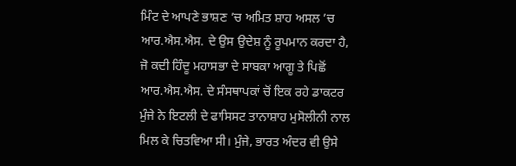ਮਿੰਟ ਦੇ ਆਪਣੇ ਭਾਸ਼ਣ ’ਚ ਅਮਿਤ ਸ਼ਾਹ ਅਸਲ ’ਚ ਆਰ.ਐਸ.ਐਸ. ਦੇ ਉਸ ਉਦੇਸ਼ ਨੂੰ ਰੂਪਮਾਨ ਕਰਦਾ ਹੈ, ਜੋ ਕਦੀ ਹਿੰਦੂ ਮਹਾਸਭਾ ਦੇ ਸਾਬਕਾ ਆਗੂ ਤੇ ਪਿਛੋਂ ਆਰ.ਐਸ.ਐਸ. ਦੇ ਸੰਸਥਾਪਕਾਂ ਚੋਂ ਇਕ ਰਹੇ ਡਾਕਟਰ ਮੁੰਜੇ ਨੇ ਇਟਲੀ ਦੇ ਫਾਸਿਸਟ ਤਾਨਾਸ਼ਾਹ ਮੁਸੋਲੀਨੀ ਨਾਲ ਮਿਲ ਕੇ ਚਿਤਵਿਆ ਸੀ। ਮੁੰਜੇ, ਭਾਰਤ ਅੰਦਰ ਵੀ ਉਸੇ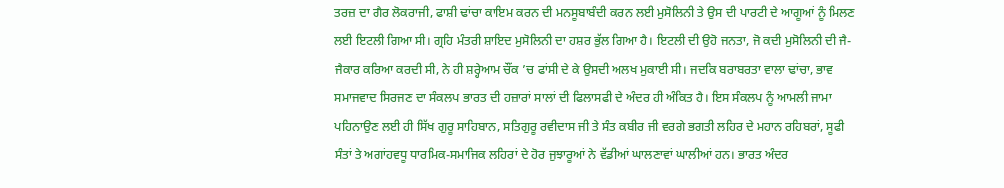ਤਰਜ਼ ਦਾ ਗੈਰ ਲੋਕਰਾਜੀ, ਫਾਸ਼ੀ ਢਾਂਚਾ ਕਾਇਮ ਕਰਨ ਦੀ ਮਨਸੂਬਾਬੰਦੀ ਕਰਨ ਲਈ ਮੁਸੋਲਿਨੀ ਤੇ ਉਸ ਦੀ ਪਾਰਟੀ ਦੇ ਆਗੂਆਂ ਨੂੰ ਮਿਲਣ ਲਈ ਇਟਲੀ ਗਿਆ ਸੀ। ਗ੍ਰਹਿ ਮੰਤਰੀ ਸ਼ਾਇਦ ਮੁਸੋਲਿਨੀ ਦਾ ਹਸ਼ਰ ਭੁੱਲ ਗਿਆ ਹੈ। ਇਟਲੀ ਦੀ ਉਹੋ ਜਨਤਾ, ਜੋ ਕਦੀ ਮੁਸੋਲਿਨੀ ਦੀ ਜੈ-ਜੈਕਾਰ ਕਰਿਆ ਕਰਦੀ ਸੀ, ਨੇ ਹੀ ਸ਼ਰ੍ਹੇਆਮ ਚੌਂਕ ’ਚ ਫਾਂਸੀ ਦੇ ਕੇ ਉਸਦੀ ਅਲਖ ਮੁਕਾਈ ਸੀ। ਜਦਕਿ ਬਰਾਬਰਤਾ ਵਾਲਾ ਢਾਂਚਾ, ਭਾਵ ਸਮਾਜਵਾਦ ਸਿਰਜਣ ਦਾ ਸੰਕਲਪ ਭਾਰਤ ਦੀ ਹਜ਼ਾਰਾਂ ਸਾਲਾਂ ਦੀ ਫਿਲਾਸਫੀ ਦੇ ਅੰਦਰ ਹੀ ਅੰਕਿਤ ਹੈ। ਇਸ ਸੰਕਲਪ ਨੂੰ ਆਮਲੀ ਜਾਮਾ ਪਹਿਨਾਉਣ ਲਈ ਹੀ ਸਿੱਖ ਗੁਰੂ ਸਾਹਿਬਾਨ, ਸਤਿਗੁਰੂ ਰਵੀਦਾਸ ਜੀ ਤੇ ਸੰਤ ਕਬੀਰ ਜੀ ਵਰਗੇ ਭਗਤੀ ਲਹਿਰ ਦੇ ਮਹਾਨ ਰਹਿਬਰਾਂ, ਸੂਫੀ ਸੰਤਾਂ ਤੇ ਅਗਾਂਹਵਧੂ ਧਾਰਮਿਕ-ਸਮਾਜਿਕ ਲਹਿਰਾਂ ਦੇ ਹੋਰ ਜੁਝਾਰੂਆਂ ਨੇ ਵੱਡੀਆਂ ਘਾਲਣਾਵਾਂ ਘਾਲੀਆਂ ਹਨ। ਭਾਰਤ ਅੰਦਰ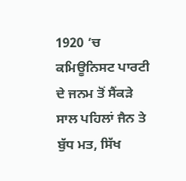1920 ’ਚ ਕਮਿਊਨਿਸਟ ਪਾਰਟੀ ਦੇ ਜਨਮ ਤੋਂ ਸੈਂਕੜੇ ਸਾਲ ਪਹਿਲਾਂ ਜੈਨ ਤੇ ਬੁੱਧ ਮਤ, ਸਿੱਖ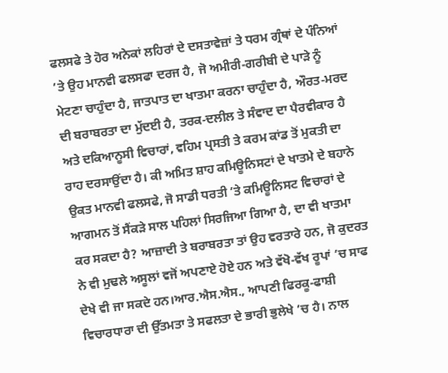ਫਲਸਫੇ ਤੇ ਹੋਰ ਅਨੇਕਾਂ ਲਹਿਰਾਂ ਦੇ ਦਸਤਾਵੇਜ਼ਾਂ ਤੇ ਧਰਮ ਗ੍ਰੰਥਾਂ ਦੇ ਪੰਨਿਆਂ ’ਤੇ ਉਹ ਮਾਨਵੀ ਫਲਸਫਾ ਦਰਜ ਹੈ, ਜੋ ਅਮੀਰੀ-ਗਰੀਬੀ ਦੇ ਪਾੜੇ ਨੂੰ ਮੇਟਣਾ ਚਾਹੁੰਦਾ ਹੈ, ਜਾਤਪਾਤ ਦਾ ਖਾਤਮਾ ਕਰਨਾ ਚਾਹੁੰਦਾ ਹੈ, ਔਰਤ-ਮਰਦ ਦੀ ਬਰਾਬਰਤਾ ਦਾ ਮੁੱਦਈ ਹੈ, ਤਰਕ-ਦਲੀਲ ਤੇ ਸੰਵਾਦ ਦਾ ਪੈਰਵੀਕਾਰ ਹੈ ਅਤੇ ਦਕਿਆਨੂਸੀ ਵਿਚਾਰਾਂ, ਵਹਿਮ ਪ੍ਰਸਤੀ ਤੇ ਕਰਮ ਕਾਂਡ ਤੋਂ ਮੁਕਤੀ ਦਾ ਰਾਹ ਦਰਸਾਉਂਦਾ ਹੈ। ਕੀ ਅਮਿਤ ਸ਼ਾਹ ਕਮਿਊਨਿਸਟਾਂ ਦੇ ਖਾਤਮੇ ਦੇ ਬਹਾਨੇ ਉਕਤ ਮਾਨਵੀ ਫਲਸਫੇ, ਜੋ ਸਾਡੀ ਧਰਤੀ ’ਤੇ ਕਮਿਊਨਿਸਟ ਵਿਚਾਰਾਂ ਦੇ ਆਗਮਨ ਤੋਂ ਸੈਂਕੜੇ ਸਾਲ ਪਹਿਲਾਂ ਸਿਰਜਿਆ ਗਿਆ ਹੈ, ਦਾ ਵੀ ਖਾਤਮਾ ਕਰ ਸਕਦਾ ਹੈ? ਆਜ਼ਾਦੀ ਤੇ ਬਰਾਬਰਤਾ ਤਾਂ ਉਹ ਵਰਤਾਰੇ ਹਨ, ਜੋ ਕੁਦਰਤ ਨੇ ਵੀ ਮੁਢਲੇ ਅਸੂਲਾਂ ਵਜੋਂ ਅਪਣਾਏ ਹੋਏ ਹਨ ਅਤੇ ਵੱਖੋ-ਵੱਖ ਰੂਪਾਂ ’ਚ ਸਾਫ ਦੇਖੇ ਵੀ ਜਾ ਸਕਦੇ ਹਨ।ਆਰ.ਐਸ.ਐਸ., ਆਪਣੀ ਫਿਰਕੂ-ਫਾਸ਼ੀ ਵਿਚਾਰਧਾਰਾ ਦੀ ਉੱਤਮਤਾ ਤੇ ਸਫਲਤਾ ਦੇ ਭਾਰੀ ਭੁਲੇਖੇ ’ਚ ਹੈ। ਨਾਲ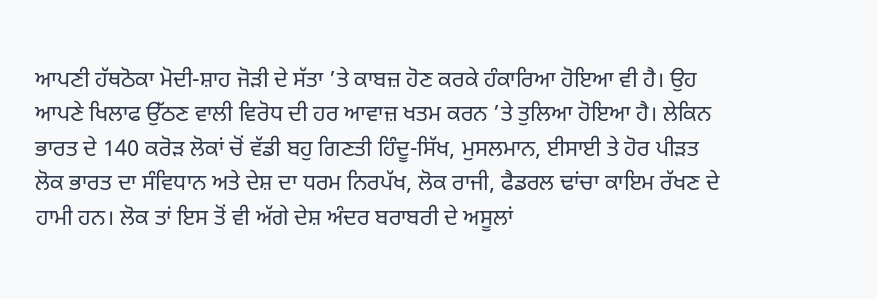ਆਪਣੀ ਹੱਥਠੋਕਾ ਮੋਦੀ-ਸ਼ਾਹ ਜੋੜੀ ਦੇ ਸੱਤਾ ’ਤੇ ਕਾਬਜ਼ ਹੋਣ ਕਰਕੇ ਹੰਕਾਰਿਆ ਹੋਇਆ ਵੀ ਹੈ। ਉਹ ਆਪਣੇ ਖਿਲਾਫ ਉੱਠਣ ਵਾਲੀ ਵਿਰੋਧ ਦੀ ਹਰ ਆਵਾਜ਼ ਖਤਮ ਕਰਨ ’ਤੇ ਤੁਲਿਆ ਹੋਇਆ ਹੈ। ਲੇਕਿਨ ਭਾਰਤ ਦੇ 140 ਕਰੋੜ ਲੋਕਾਂ ਚੋਂ ਵੱਡੀ ਬਹੁ ਗਿਣਤੀ ਹਿੰਦੂ-ਸਿੱਖ, ਮੁਸਲਮਾਨ, ਈਸਾਈ ਤੇ ਹੋਰ ਪੀੜਤ ਲੋਕ ਭਾਰਤ ਦਾ ਸੰਵਿਧਾਨ ਅਤੇ ਦੇਸ਼ ਦਾ ਧਰਮ ਨਿਰਪੱਖ, ਲੋਕ ਰਾਜੀ, ਫੈਡਰਲ ਢਾਂਚਾ ਕਾਇਮ ਰੱਖਣ ਦੇ ਹਾਮੀ ਹਨ। ਲੋਕ ਤਾਂ ਇਸ ਤੋਂ ਵੀ ਅੱਗੇ ਦੇਸ਼ ਅੰਦਰ ਬਰਾਬਰੀ ਦੇ ਅਸੂਲਾਂ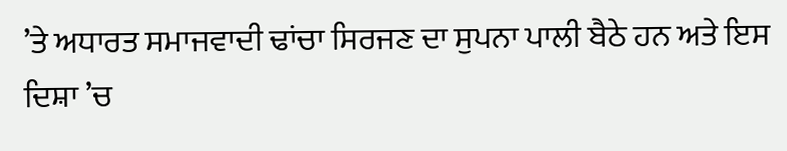’ਤੇ ਅਧਾਰਤ ਸਮਾਜਵਾਦੀ ਢਾਂਚਾ ਸਿਰਜਣ ਦਾ ਸੁਪਨਾ ਪਾਲੀ ਬੈਠੇ ਹਨ ਅਤੇ ਇਸ ਦਿਸ਼ਾ ’ਚ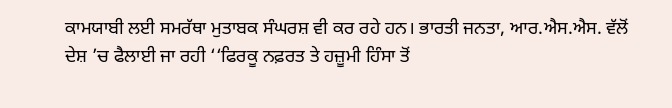ਕਾਮਯਾਬੀ ਲਈ ਸਮਰੱਥਾ ਮੁਤਾਬਕ ਸੰਘਰਸ਼ ਵੀ ਕਰ ਰਹੇ ਹਨ। ਭਾਰਤੀ ਜਨਤਾ, ਆਰ.ਐਸ.ਐਸ. ਵੱਲੋਂ ਦੇਸ਼ ’ਚ ਫੈਲਾਈ ਜਾ ਰਹੀ ‘‘ਫਿਰਕੂ ਨਫ਼ਰਤ ਤੇ ਹਜ਼ੂਮੀ ਹਿੰਸਾ ਤੋਂ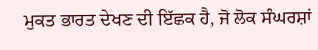ਮੁਕਤ ਭਾਰਤ ਦੇਖਣ ਦੀ ਇੱਛਕ ਹੈ, ਜੋ ਲੋਕ ਸੰਘਰਸ਼ਾਂ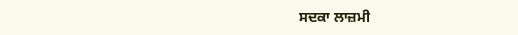ਸਦਕਾ ਲਾਜ਼ਮੀ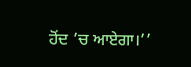ਹੋਂਦ ’ਚ ਆਏਗਾ।’’